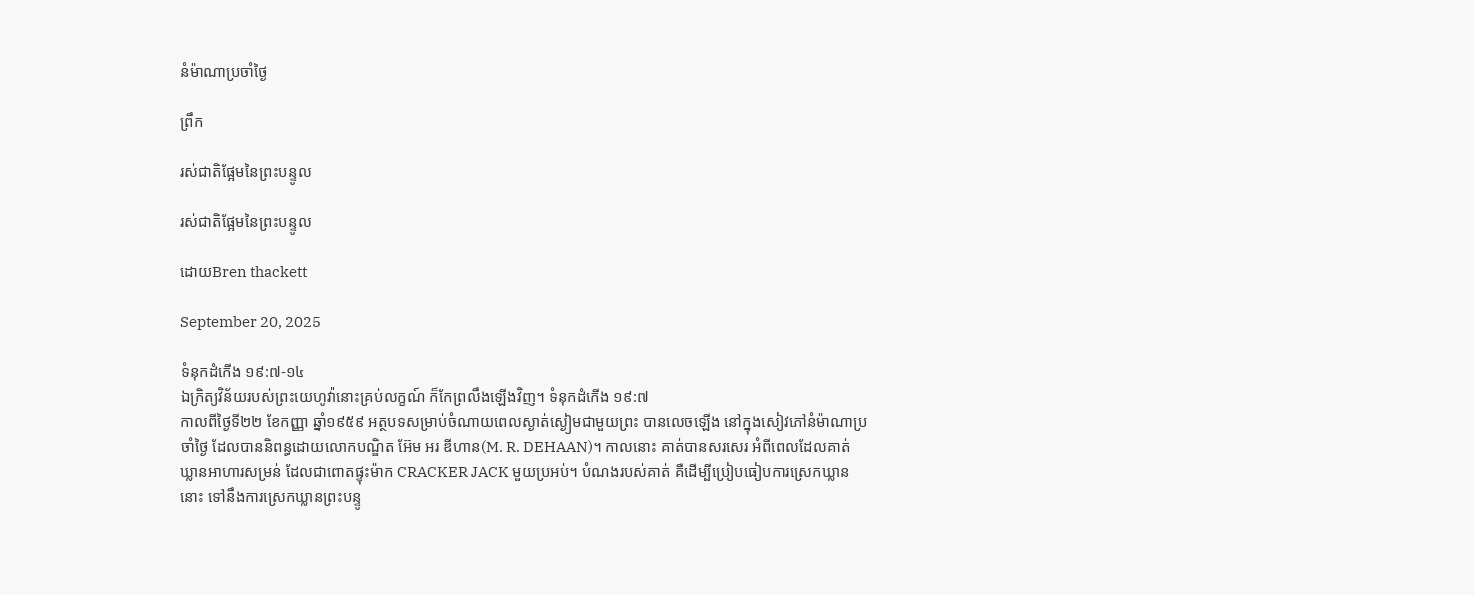នំម៉ាណាប្រចាំថ្ងៃ

ព្រឹក

រស់ជាតិផ្អែមនៃព្រះបន្ទូល

រស់ជាតិផ្អែមនៃព្រះបន្ទូល

ដោយBren thackett

September 20, 2025

ទំនុកដំកើង ១៩:៧-១៤
ឯក្រិត្យវិន័យរបស់ព្រះយេហូវ៉ានោះគ្រប់លក្ខណ៍ ក៏កែព្រលឹងឡើងវិញ។ ទំនុកដំកើង ១៩:៧
កាលពីថ្ងៃទី២២ ខែកញ្ញា ឆ្នាំ១៩៥៩ អត្ថបទសម្រាប់ចំណាយពេលស្ងាត់ស្ងៀមជាមួយព្រះ បានលេចឡើង នៅក្នុងសៀវភៅនំម៉ាណាប្រចាំថ្ងៃ ដែលបាននិពន្ធដោយលោកបណ្ឌិត អ៊ែម អរ ឌីហាន(M. R. DEHAAN)។ កាលនោះ គាត់បានសរសេរ អំពីពេលដែលគាត់ឃ្លានអាហារសម្រន់ ដែលជាពោតផ្ទុះម៉ាក CRACKER JACK មួយប្រអប់។ បំណងរបស់គាត់ គឺដើម្បីប្រៀបធៀបការស្រេកឃ្លាននោះ ទៅនឹងការស្រេកឃ្លានព្រះបន្ទូ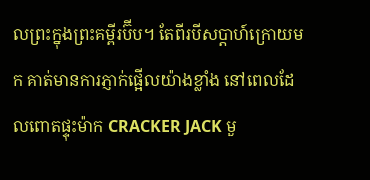លព្រះក្នុងព្រះគម្ពីរប៊ីប។ តែពីរបីសប្តាហ៍ក្រោយមក គាត់មានការភ្ញាក់ផ្អើលយ៉ាងខ្លាំង នៅពេលដែលពោតផ្ទុះម៉ាក CRACKER JACK មួ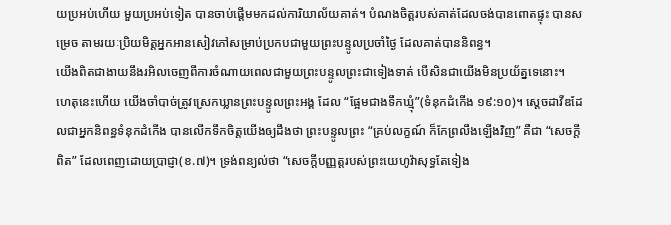យប្រអប់ហើយ មួយប្រអប់ទៀត បានចាប់ផ្តើមមកដល់ការិយាល័យគាត់។ បំណងចិត្តរបស់គាត់ដែលចង់បានពោតផ្ទុះ បានសម្រេច តាមរយៈប្រិយមិត្តអ្នកអានសៀវភៅសម្រាប់ប្រកបជាមួយព្រះបន្ទូលប្រចាំថ្ងៃ ដែលគាត់បាននិពន្ធ។
យើងពិតជាងាយនឹងរអិលចេញពីការចំណាយពេលជាមួយព្រះបន្ទូលព្រះជាទៀងទាត់ បើសិនជាយើងមិនប្រយ័ត្នទេនោះ។ ហេតុនេះហើយ យើងចាំបាច់ត្រូវស្រេកឃ្លានព្រះបន្ទូលព្រះអង្គ ដែល “ផ្អែមជាងទឹកឃ្មុំ”(ទំនុកដំកើង ១៩:១០)។ ស្តេចដាវីឌដែលជាអ្នកនិពន្ធទំនុកដំកើង បានលើកទឹកចិត្តយើងឲ្យដឹងថា ព្រះបន្ទូលព្រះ “គ្រប់លក្ខណ៍ ក៏កែព្រលឹងឡើងវិញ” គឺជា “សេចក្តីពិត” ដែលពេញដោយប្រាជ្ញា(ខ.៧)។ ទ្រង់ពន្យល់ថា “សេចក្ដីបញ្ញត្តរបស់ព្រះយេហូវ៉ាសុទ្ធតែទៀង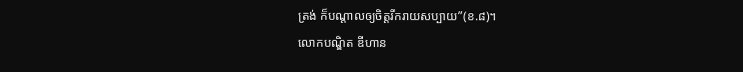ត្រង់ ក៏បណ្ដាលឲ្យចិត្តរីករាយសប្បាយ”(ខ.៨)។
លោកបណ្ឌិត ឌីហាន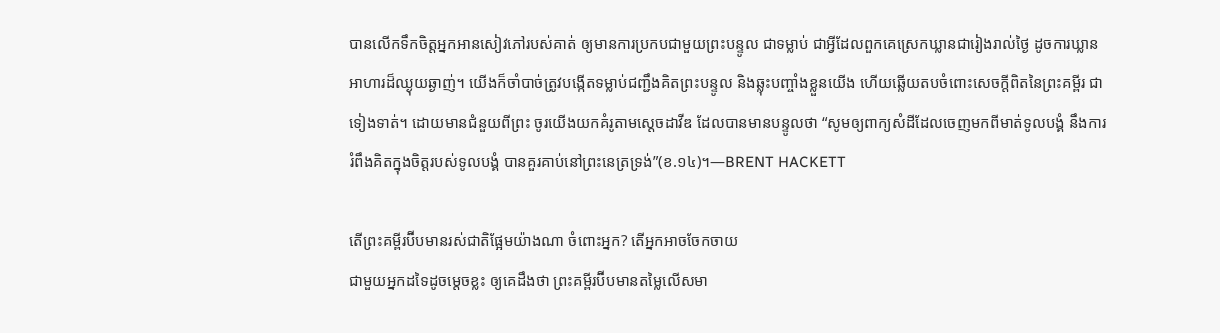បានលើកទឹកចិត្តអ្នកអានសៀវភៅរបស់គាត់ ឲ្យមានការប្រកបជាមួយព្រះបន្ទូល ជាទម្លាប់ ជាអ្វីដែលពួកគេស្រេកឃ្លានជារៀងរាល់ថ្ងៃ ដូចការឃ្លានអាហារដ៏ឈ្ងុយឆ្ងាញ់។ យើងក៏ចាំបាច់ត្រូវបង្កើតទម្លាប់ជញ្ជឹងគិតព្រះបន្ទូល និងឆ្លុះបញ្ចាំងខ្លួនយើង ហើយឆ្លើយតបចំពោះសេចក្តីពិតនៃព្រះគម្ពីរ ជាទៀងទាត់។ ដោយមានជំនួយពីព្រះ ចូរយើងយកគំរូតាមស្តេចដាវីឌ ដែលបានមានបន្ទូលថា “សូមឲ្យពាក្យសំដីដែលចេញមកពីមាត់ទូលបង្គំ នឹងការរំពឹងគិតក្នុងចិត្តរបស់ទូលបង្គំ បានគួរគាប់នៅព្រះនេត្រទ្រង់”(ខ.១៤)។—BRENT HACKETT

តើព្រះគម្ពីរប៊ីបមានរស់ជាតិផ្អែមយ៉ាងណា ចំពោះអ្នក? តើអ្នកអាចចែកចាយ
ជាមួយអ្នកដទៃដូចម្តេចខ្លះ ឲ្យគេដឹងថា ព្រះគម្ពីរប៊ីបមានតម្លៃលើសមា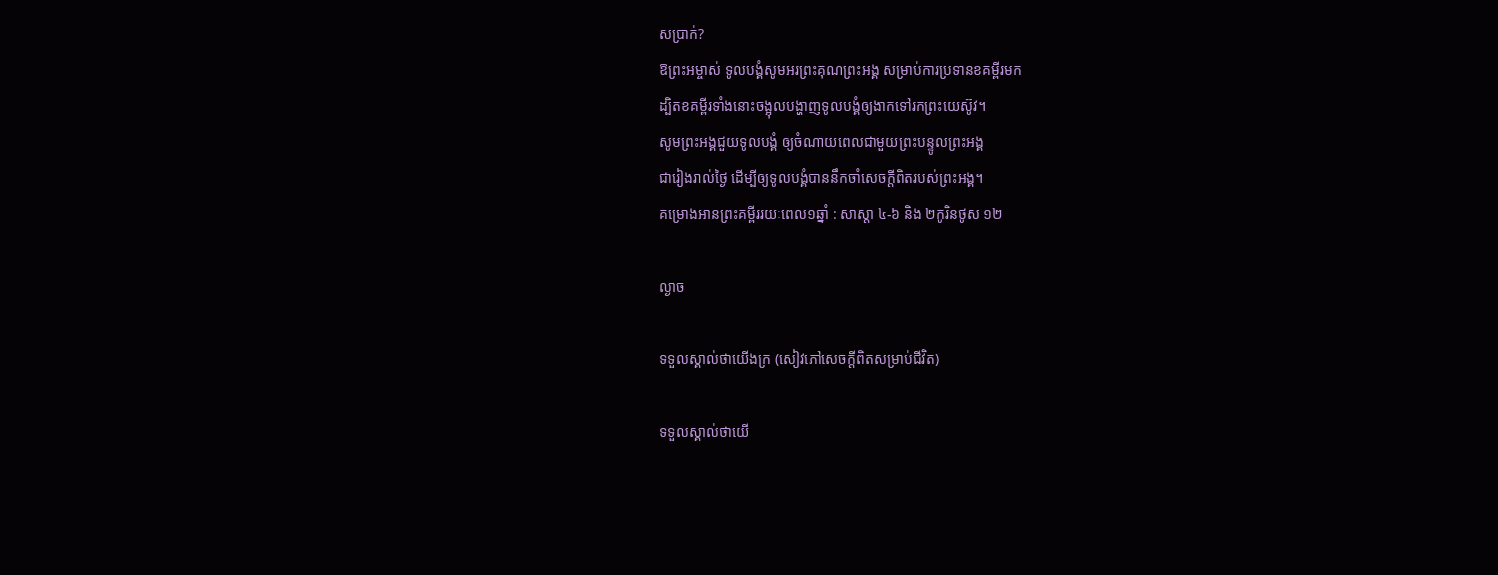សប្រាក់?
ឱព្រះអម្ចាស់ ទូលបង្គំសូមអរព្រះគុណព្រះអង្គ សម្រាប់ការប្រទានខគម្ពីរមក
ដ្បិតខគម្ពីរទាំងនោះចង្អុលបង្ហាញទូលបង្គំឲ្យងាកទៅរកព្រះយេស៊ូវ។
សូមព្រះអង្គជួយទូលបង្គំ ឲ្យចំណាយពេលជាមួយព្រះបន្ទូលព្រះអង្គ
ជារៀងរាល់ថ្ងៃ ដើម្បីឲ្យទូលបង្គំបាននឹកចាំសេចក្តីពិតរបស់ព្រះអង្គ។
គម្រោងអានព្រះគម្ពីររយៈពេល១ឆ្នាំ : សាស្តា ៤-៦ និង ២កូរិនថូស ១២

ល្ងាច

ទទួលស្គាល់ថាយើងក្រ (សៀវភៅសេចក្ដីពិតសម្រាប់ជីវិត)

ទទួលស្គាល់ថាយើ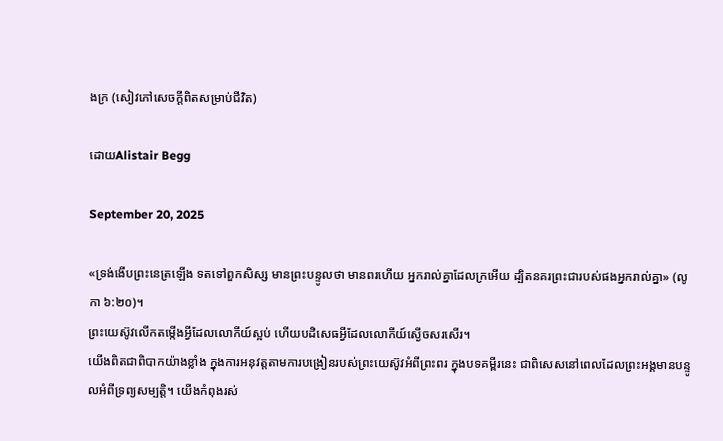ងក្រ (សៀវភៅសេចក្ដីពិតសម្រាប់ជីវិត)

ដោយAlistair Begg

September 20, 2025

«ទ្រង់ងើបព្រះនេត្រឡើង ទតទៅពួកសិស្ស មានព្រះបន្ទូលថា មានពរហើយ អ្នករាល់គ្នាដែលក្រអើយ ដ្បិតនគរព្រះជារបស់ផងអ្នករាល់គ្នា» (លូកា ៦:២០)។
ព្រះយេស៊ូវលើកតម្កើងអ្វីដែលលោកីយ៍ស្អប់ ហើយបដិសេធអ្វីដែលលោកីយ៍ស្ងើចសរសើរ។
យើងពិតជាពិបាកយ៉ាងខ្លាំង ក្នុងការអនុវត្តតាមការបង្រៀនរបស់ព្រះយេស៊ូវអំពីព្រះពរ ក្នុងបទគម្ពីរនេះ ជាពិសេសនៅពេលដែលព្រះអង្គមានបន្ទូលអំពីទ្រព្យសម្បត្តិ។ យើងកំពុងរស់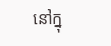នៅក្នុ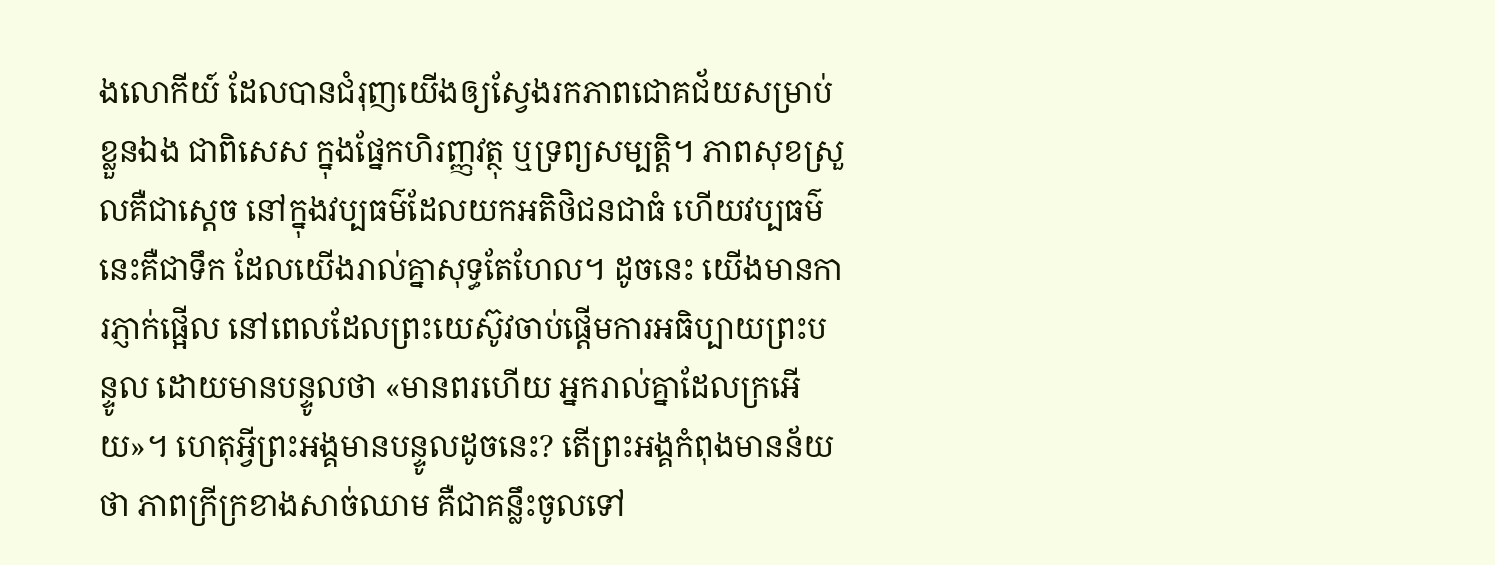ងលោកីយ៍ ដែលបានជំរុញយើងឲ្យស្វែងរកភាពជោគជ័យសម្រាប់ខ្លួនឯង ជាពិសេស ក្នុងផ្នែកហិរញ្ញវត្ថុ ឬទ្រព្យសម្បត្តិ។ ភាពសុខស្រួលគឺជាស្តេច នៅក្នុងវប្បធម៌ដែលយកអតិថិជនជាធំ ហើយវប្បធម៌នេះគឺជាទឹក ដែលយើងរាល់គ្នាសុទ្ធតែហែល។ ដូចនេះ យើងមានការភ្ញាក់ផ្អើល នៅពេលដែលព្រះយេស៊ូវចាប់ផ្តើមការអធិប្បាយព្រះបន្ទូល ដោយមានបន្ទូលថា «មានពរហើយ អ្នករាល់គ្នាដែលក្រអើយ»។ ហេតុអ្វីព្រះអង្គមានបន្ទូលដូចនេះ? តើព្រះអង្គកំពុងមានន័យថា ភាពក្រីក្រខាងសាច់ឈាម គឺជាគន្លឹះចូលទៅ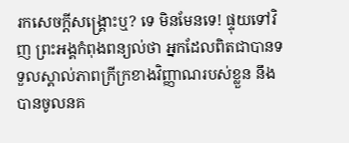រកសេចក្តីសង្គ្រោះឬ? ទេ មិនមែនទេ! ផ្ទុយទៅវិញ ព្រះអង្គកំពុងពន្យល់ថា អ្នកដែលពិតជាបានទទួលស្គាល់ភាពក្រីក្រខាងវិញ្ញាណរបស់ខ្លួន នឹងបានចូលនគ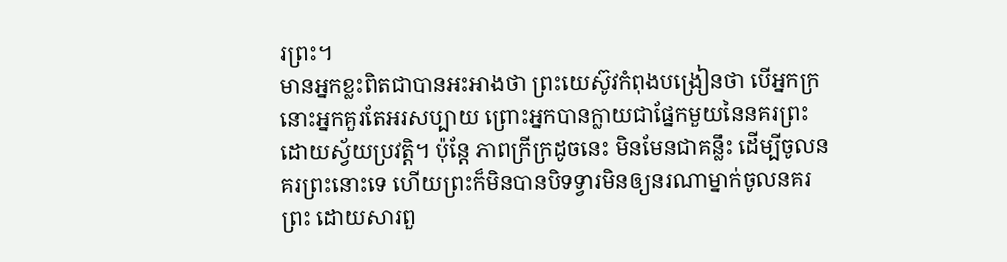រព្រះ។
មានអ្នកខ្លះពិតជាបានអះអាងថា ព្រះយេស៊ូវកំពុងបង្រៀនថា បើអ្នកក្រ នោះអ្នកគួរតែអរសប្បាយ ព្រោះអ្នកបានក្លាយជាផ្នែកមួយនៃនគរព្រះ ដោយស្វ័យប្រវត្តិ។ ប៉ុន្តែ ភាពក្រីក្រដូចនេះ មិនមែនជាគន្លឹះ ដើម្បីចូលនគរព្រះនោះទេ ហើយព្រះក៏មិនបានបិទទ្វារមិនឲ្យនរណាម្នាក់ចូលនគរព្រះ ដោយសារពួ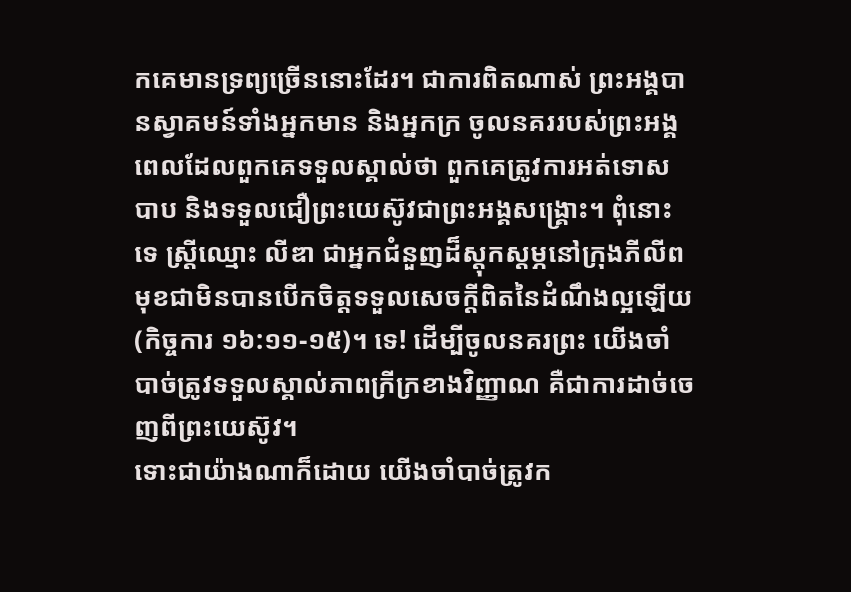កគេមានទ្រព្យច្រើននោះដែរ។ ជាការពិតណាស់ ព្រះអង្គបានស្វាគមន៍ទាំងអ្នកមាន និងអ្នកក្រ ចូលនគររបស់ព្រះអង្គ ពេលដែលពួកគេទទួលស្គាល់ថា ពួកគេត្រូវការអត់ទោសបាប និងទទួលជឿព្រះយេស៊ូវជាព្រះអង្គសង្គ្រោះ។ ពុំនោះទេ ស្ត្រីឈ្មោះ លីឌា ជាអ្នកជំនួញដ៏ស្តុកស្តម្ភនៅក្រុងភីលីព មុខជាមិនបានបើកចិត្តទទួលសេចក្តីពិតនៃដំណឹងល្អឡើយ (កិច្ចការ ១៦:១១-១៥)។ ទេ! ដើម្បីចូលនគរព្រះ យើងចាំបាច់ត្រូវទទួលស្គាល់ភាពក្រីក្រខាងវិញ្ញាណ គឺជាការដាច់ចេញពីព្រះយេស៊ូវ។
ទោះជាយ៉ាងណាក៏ដោយ យើងចាំបាច់ត្រូវក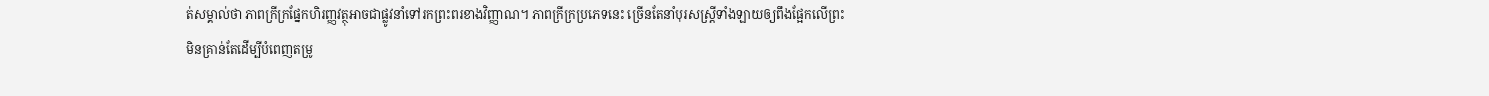ត់សម្គាល់ថា ភាពក្រីក្រផ្នែកហិរញ្ញវត្ថុអាចជាផ្លូវនាំទៅរកព្រះពរខាងវិញ្ញាណ។ ភាពក្រីក្រប្រភេទនេះ ច្រើនតែនាំបុរសស្ត្រីទាំងឡាយឲ្យពឹងផ្អែកលើព្រះ មិនគ្រាន់តែដើម្បីបំពេញតម្រូ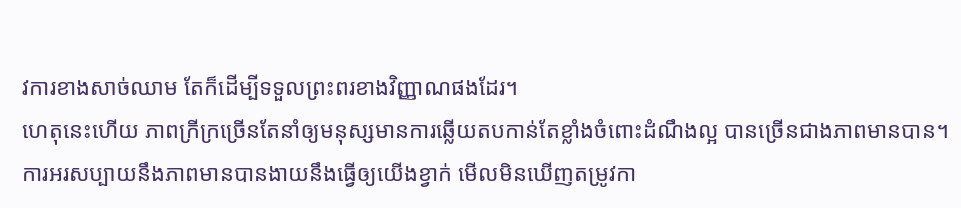វការខាងសាច់ឈាម តែក៏ដើម្បីទទួលព្រះពរខាងវិញ្ញាណផងដែរ។
ហេតុនេះហើយ ភាពក្រីក្រច្រើនតែនាំឲ្យមនុស្សមានការឆ្លើយតបកាន់តែខ្លាំងចំពោះដំណឹងល្អ បានច្រើនជាងភាពមានបាន។ ការអរសប្បាយនឹងភាពមានបានងាយនឹងធ្វើឲ្យយើងខ្វាក់ មើលមិនឃើញតម្រូវកា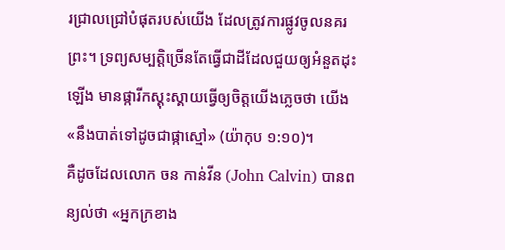រជ្រាលជ្រៅបំផុតរបស់យើង ដែលត្រូវការផ្លូវចូលនគរព្រះ។ ទ្រព្យសម្បត្តិច្រើនតែធ្វើជាដីដែលជួយឲ្យអំនួតដុះឡើង មានផ្ការីកស្គុះស្គាយធ្វើឲ្យចិត្តយើងភ្លេចថា យើង «នឹងបាត់ទៅដូចជាផ្កាស្មៅ» (យ៉ាកុប ១:១០)។
គឺដូចដែលលោក ចន កាន់វីន (John Calvin) បានពន្យល់ថា «អ្នកក្រខាង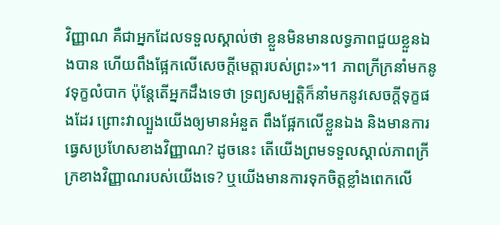វិញ្ញាណ គឺជាអ្នកដែលទទួលស្គាល់ថា ខ្លួនមិនមានលទ្ធភាពជួយខ្លួនឯងបាន ហើយពឹងផ្អែកលើសេចក្តីមេត្តារបស់ព្រះ»។1 ភាពក្រីក្រនាំមកនូវទុក្ខលំបាក ប៉ុន្តែតើអ្នកដឹងទេថា ទ្រព្យសម្បត្តិក៏នាំមកនូវសេចក្តីទុក្ខផងដែរ ព្រោះវាល្បួងយើងឲ្យមានអំនួត ពឹងផ្អែកលើខ្លួនឯង និងមានការធ្វេសប្រហែសខាងវិញ្ញាណ? ដូចនេះ តើយើងព្រមទទួលស្គាល់ភាពក្រីក្រខាងវិញ្ញាណរបស់យើងទេ? ឬយើងមានការទុកចិត្តខ្លាំងពេកលើ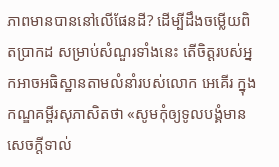ភាពមានបាននៅលើផែនដី? ដើម្បីដឹងចម្លើយពិតប្រាកដ សម្រាប់សំណួរទាំងនេះ តើចិត្តរបស់អ្នកអាចអធិស្ឋានតាមលំនាំរបស់លោក អេគើរ ក្នុងកណ្ឌគម្ពីរសុភាសិតថា «សូមកុំឲ្យទូលបង្គំមានសេចក្តីទាល់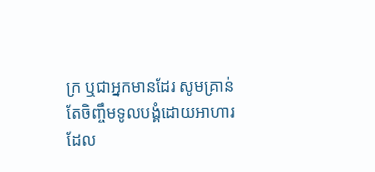ក្រ ឬជាអ្នកមានដែរ សូមគ្រាន់តែចិញ្ចឹមទូលបង្គំដោយអាហារដែល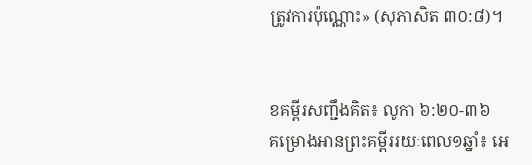ត្រូវការប៉ុណ្ណោះ» (សុភាសិត ៣០:៨)។


ខគម្ពីរសញ្ជឹងគិត៖ លូកា ៦:២០-៣៦
គម្រោងអានព្រះគម្ពីររយៈពេល១ឆ្នាំ៖ អេ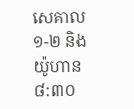សេគាល ១-២ និងយ៉ូហាន ៨:៣០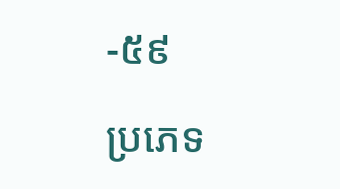-៥៩

ប្រភេទ